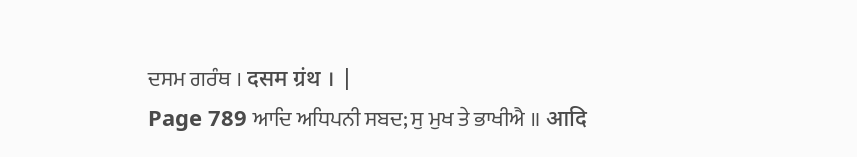ਦਸਮ ਗਰੰਥ । दसम ग्रंथ । |
Page 789 ਆਦਿ ਅਧਿਪਨੀ ਸਬਦ; ਸੁ ਮੁਖ ਤੇ ਭਾਖੀਐ ॥ आदि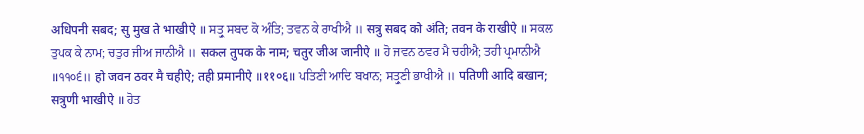अधिपनी सबद; सु मुख ते भाखीऐ ॥ ਸਤ੍ਰੁ ਸਬਦ ਕੋ ਅੰਤਿ; ਤਵਨ ਕੇ ਰਾਖੀਐ ॥ सत्रु सबद को अंति; तवन के राखीऐ ॥ ਸਕਲ ਤੁਪਕ ਕੇ ਨਾਮ; ਚਤੁਰ ਜੀਅ ਜਾਨੀਐ ॥ सकल तुपक के नाम; चतुर जीअ जानीऐ ॥ ਹੋ ਜਵਨ ਠਵਰ ਮੈ ਚਹੀਐ; ਤਹੀ ਪ੍ਰਮਾਨੀਐ ॥੧੧੦੬॥ हो जवन ठवर मै चहीऐ; तही प्रमानीऐ ॥११०६॥ ਪਤਿਣੀ ਆਦਿ ਬਖਾਨ; ਸਤ੍ਰੁਣੀ ਭਾਖੀਐ ॥ पतिणी आदि बखान; सत्रुणी भाखीऐ ॥ ਹੋਤ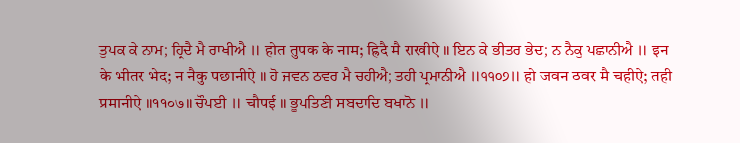ਤੁਪਕ ਕੇ ਨਾਮ; ਹ੍ਰਿਦੈ ਮੈ ਰਾਖੀਐ ॥ होत तुपक के नाम; ह्रिदै मै राखीऐ ॥ ਇਨ ਕੇ ਭੀਤਰ ਭੇਦ; ਨ ਨੈਕੁ ਪਛਾਨੀਐ ॥ इन के भीतर भेद; न नैकु पछानीऐ ॥ ਹੋ ਜਵਨ ਠਵਰ ਮੈ ਚਹੀਐ; ਤਹੀ ਪ੍ਰਮਾਨੀਐ ॥੧੧੦੭॥ हो जवन ठवर मै चहीऐ; तही प्रमानीऐ ॥११०७॥ ਚੌਪਈ ॥ चौपई ॥ ਭੂਪਤਿਣੀ ਸਬਦਾਦਿ ਬਖਾਨੋ ॥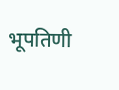भूपतिणी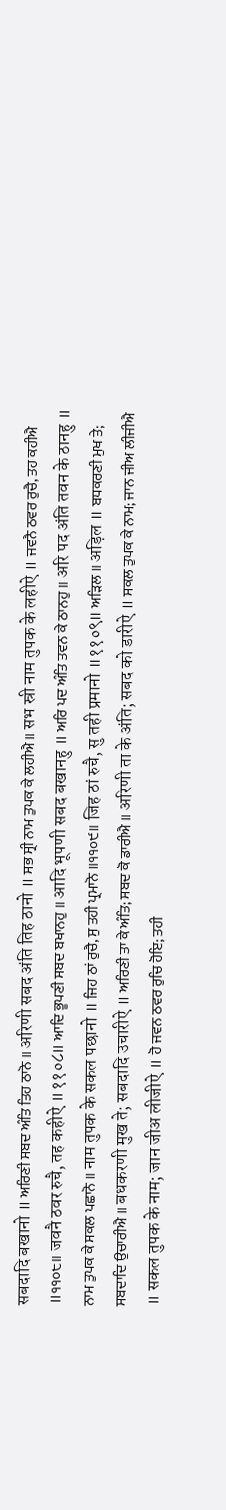सबदादि बखानो ॥ ਅਰਿਣੀ ਸਬਦ ਅੰਤਿ ਤਿਹ ਠਾਨੋ ॥ अरिणी सबद अंति तिह ठानो ॥ ਸਭ ਸ੍ਰੀ ਨਾਮ ਤੁਪਕ ਕੇ ਲਹੀਐ ॥ सभ स्री नाम तुपक के लहीऐ ॥ ਜਵਨੈ ਠਵਰ ਰੁਚੈ, ਤਹ ਕਹੀਐ ॥੧੧੦੮॥ जवनै ठवर रुचै, तह कहीऐ ॥११०८॥ ਆਦਿ ਭੂਪਣੀ ਸਬਦ ਬਖਾਨਹੁ ॥ आदि भूपणी सबद बखानहु ॥ ਅਰਿ ਪਦ ਅੰਤਿ ਤਵਨ ਕੇ ਠਾਨਹੁ ॥ अरि पद अंति तवन के ठानहु ॥ ਨਾਮ ਤੁਪਕ ਕੇ ਸਕਲ ਪਛਾਨੋ ॥ नाम तुपक के सकल पछानो ॥ ਜਿਹ ਠਾਂ ਰੁਚੈ, ਸੁ ਤਹੀ ਪ੍ਰਮਾਨੋ ॥੧੧੦੯॥ जिह ठां रुचै, सु तही प्रमानो ॥११०९॥ ਅੜਿਲ ॥ अड़िल ॥ ਬਧਕਰਣੀ ਮੁਖ ਤੇ; ਸਬਦਾਦਿ ਉਚਾਰੀਐ ॥ बधकरणी मुख ते; सबदादि उचारीऐ ॥ ਅਰਿਣੀ ਤਾ ਕੇ ਅੰਤਿ; ਸਬਦ ਕੋ ਡਾਰੀਐ ॥ अरिणी ता के अंति; सबद को डारीऐ ॥ ਸਕਲ ਤੁਪਕ ਕੇ ਨਾਮ; ਜਾਨ ਜੀਅ ਲੀਜੀਐ ॥ सकल तुपक के नाम; जान जीअ लीजीऐ ॥ ਹੋ ਜਵਨ ਠਵਰ ਰੁਚਿ ਹੋਇ; ਤਹੀ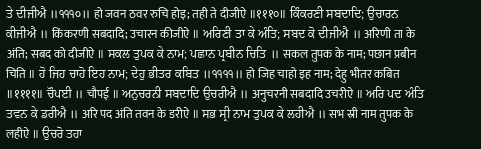ਤੇ ਦੀਜੀਐ ॥੧੧੧੦॥ हो जवन ठवर रुचि होइ; तही ते दीजीऐ ॥१११०॥ ਕਿੰਕਰਣੀ ਸਬਦਾਦਿ; ਉਚਾਰਨ ਕੀਜੀਐ ॥ किंकरणी सबदादि; उचारन कीजीऐ ॥ ਅਰਿਣੀ ਤਾ ਕੇ ਅੰਤਿ; ਸਬਦ ਕੋ ਦੀਜੀਐ ॥ अरिणी ता के अंति; सबद को दीजीऐ ॥ ਸਕਲ ਤੁਪਕ ਕੇ ਨਾਮ; ਪਛਾਨ ਪ੍ਰਬੀਨ ਚਿਤਿ ॥ सकल तुपक के नाम; पछान प्रबीन चिति ॥ ਹੋ ਜਿਹ ਚਾਹੋ ਇਹ ਨਾਮ; ਦੇਹੁ ਭੀਤਰ ਕਬਿਤ ॥੧੧੧੧॥ हो जिह चाहो इह नाम; देहु भीतर कबित ॥११११॥ ਚੌਪਈ ॥ चौपई ॥ ਅਨੁਚਰਨੀ ਸਬਦਾਦਿ ਉਚਰੀਐ ॥ अनुचरनी सबदादि उचरीऐ ॥ ਅਰਿ ਪਦ ਅੰਤਿ ਤਵਨ ਕੇ ਡਰੀਐ ॥ अरि पद अंति तवन के डरीऐ ॥ ਸਭ ਸ੍ਰੀ ਨਾਮ ਤੁਪਕ ਕੇ ਲਹੀਐ ॥ सभ स्री नाम तुपक के लहीऐ ॥ ਉਚਰੋ ਤਹਾ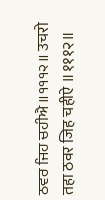ਠਵਰ ਜਿਹ ਚਹੀਐ ॥੧੧੧੨॥ उचरो तहा ठवर जिह चहीऐ ॥१११२॥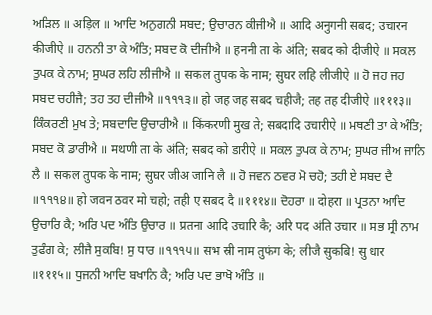ਅੜਿਲ ॥ अड़िल ॥ ਆਦਿ ਅਨੁਗਨੀ ਸਬਦ; ਉਚਾਰਨ ਕੀਜੀਐ ॥ आदि अनुगनी सबद; उचारन कीजीऐ ॥ ਹਨਨੀ ਤਾ ਕੇ ਅੰਤਿ; ਸਬਦ ਕੋ ਦੀਜੀਐ ॥ हननी ता के अंति; सबद को दीजीऐ ॥ ਸਕਲ ਤੁਪਕ ਕੇ ਨਾਮ; ਸੁਘਰ ਲਹਿ ਲੀਜੀਐ ॥ सकल तुपक के नाम; सुघर लहि लीजीऐ ॥ ਹੋ ਜਹ ਜਹ ਸਬਦ ਚਹੀਜੈ; ਤਹ ਤਹ ਦੀਜੀਐ ॥੧੧੧੩॥ हो जह जह सबद चहीजै; तह तह दीजीऐ ॥१११३॥ ਕਿੰਕਰਣੀ ਮੁਖ ਤੇ; ਸਬਦਾਦਿ ਉਚਾਰੀਐ ॥ किंकरणी मुख ते; सबदादि उचारीऐ ॥ ਮਥਣੀ ਤਾ ਕੇ ਅੰਤਿ; ਸਬਦ ਕੋ ਡਾਰੀਐ ॥ मथणी ता के अंति; सबद को डारीऐ ॥ ਸਕਲ ਤੁਪਕ ਕੇ ਨਾਮ; ਸੁਘਰ ਜੀਅ ਜਾਨਿ ਲੈ ॥ सकल तुपक के नाम; सुघर जीअ जानि लै ॥ ਹੋ ਜਵਨ ਠਵਰ ਮੋ ਚਹੋ; ਤਹੀ ਏ ਸਬਦ ਦੈ ॥੧੧੧੪॥ हो जवन ठवर मो चहो; तही ए सबद दै ॥१११४॥ ਦੋਹਰਾ ॥ दोहरा ॥ ਪ੍ਰਤਨਾ ਆਦਿ ਉਚਾਰਿ ਕੈ; ਅਰਿ ਪਦ ਅੰਤਿ ਉਚਾਰ ॥ प्रतना आदि उचारि कै; अरि पद अंति उचार ॥ ਸਭ ਸ੍ਰੀ ਨਾਮ ਤੁਫੰਗ ਕੇ; ਲੀਜੈ ਸੁਕਬਿ! ਸੁ ਧਾਰ ॥੧੧੧੫॥ सभ स्री नाम तुफंग के; लीजै सुकबि! सु धार ॥१११५॥ ਧੁਜਨੀ ਆਦਿ ਬਖਾਨਿ ਕੈ; ਅਰਿ ਪਦ ਭਾਖੋ ਅੰਤਿ ॥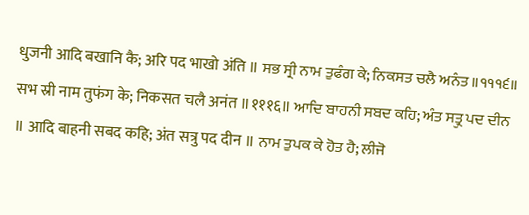धुजनी आदि बखानि कै; अरि पद भाखो अंति ॥ ਸਭ ਸ੍ਰੀ ਨਾਮ ਤੁਫੰਗ ਕੇ; ਨਿਕਸਤ ਚਲੈ ਅਨੰਤ ॥੧੧੧੬॥ सभ स्री नाम तुफंग के; निकसत चलै अनंत ॥१११६॥ ਆਦਿ ਬਾਹਨੀ ਸਬਦ ਕਹਿ; ਅੰਤ ਸਤ੍ਰੁ ਪਦ ਦੀਨ ॥ आदि बाहनी सबद कहि; अंत सत्रु पद दीन ॥ ਨਾਮ ਤੁਪਕ ਕੇ ਹੋਤ ਹੈ; ਲੀਜੋ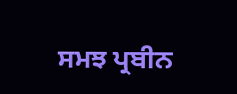ਸਮਝ ਪ੍ਰਬੀਨ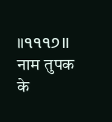॥੧੧੧੭॥ नाम तुपक के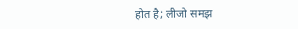होत है; लीजो समझ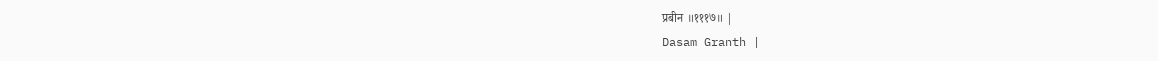प्रबीन ॥१११७॥ |
Dasam Granth |